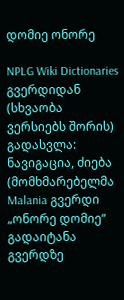დომიე ონორე

NPLG Wiki Dictionaries გვერდიდან
(სხვაობა ვერსიებს შორის)
გადასვლა: ნავიგაცია, ძიება
(მომხმარებელმა Malania გვერდი „ონორე დომიე“ გადაიტანა გვერდზე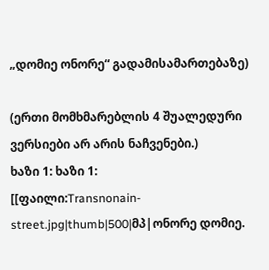„დომიე ონორე“ გადამისამართებაზე)

(ერთი მომხმარებლის 4 შუალედური ვერსიები არ არის ნაჩვენები.)
ხაზი 1: ხაზი 1:
[[ფაილი:Transnonain-street.jpg|thumb|500|მპ|ონორე დომიე.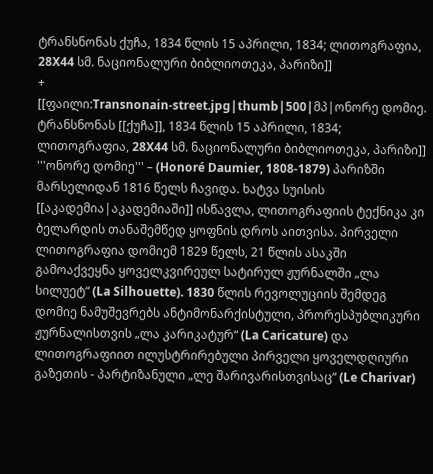ტრანსნონას ქუჩა, 1834 წლის 15 აპრილი, 1834; ლითოგრაფია, 28X44 სმ. ნაციონალური ბიბლიოთეკა, პარიზი]]
+
[[ფაილი:Transnonain-street.jpg|thumb|500|მპ|ონორე დომიე. ტრანსნონას [[ქუჩა]], 1834 წლის 15 აპრილი, 1834; ლითოგრაფია, 28X44 სმ. ნაციონალური ბიბლიოთეკა, პარიზი]]
'''ონორე დომიე''' – (Honoré Daumier, 1808-1879) პარიზში მარსელიდან 1816 წელს ჩავიდა. ხატვა სუისის [[აკადემია|აკადემიაში]] ისწავლა, ლითოგრაფიის ტექნიკა კი ბელარდის თანაშემწედ ყოფნის დროს აითვისა. პირველი ლითოგრაფია დომიემ 1829 წელს, 21 წლის ასაკში გამოაქვეყნა ყოველკვირეულ სატირულ ჟურნალში „ლა სილუეტ“ (La Silhouette). 1830 წლის რევოლუციის შემდეგ დომიე ნამუშევრებს ანტიმონარქისტული, პრორესპუბლიკური ჟურნალისთვის „ლა კარიკატურ“ (La Caricature) და ლითოგრაფიით ილუსტრირებული პირველი ყოველდღიური გაზეთის - პარტიზანული „ლე შარივარისთვისაც“ (Le Charivar)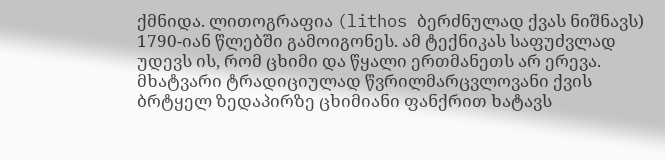ქმნიდა. ლითოგრაფია (lithos ბერძნულად ქვას ნიშნავს) 1790-იან წლებში გამოიგონეს. ამ ტექნიკას საფუძვლად უდევს ის, რომ ცხიმი და წყალი ერთმანეთს არ ერევა. მხატვარი ტრადიციულად წვრილმარცვლოვანი ქვის ბრტყელ ზედაპირზე ცხიმიანი ფანქრით ხატავს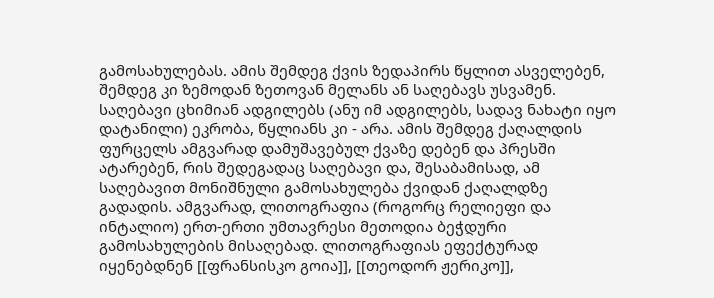გამოსახულებას. ამის შემდეგ ქვის ზედაპირს წყლით ასველებენ, შემდეგ კი ზემოდან ზეთოვან მელანს ან საღებავს უსვამენ. საღებავი ცხიმიან ადგილებს (ანუ იმ ადგილებს, სადავ ნახატი იყო დატანილი) ეკრობა, წყლიანს კი - არა. ამის შემდეგ ქაღალდის ფურცელს ამგვარად დამუშავებულ ქვაზე დებენ და პრესში ატარებენ, რის შედეგადაც საღებავი და, შესაბამისად, ამ საღებავით მონიშნული გამოსახულება ქვიდან ქაღალდზე გადადის. ამგვარად, ლითოგრაფია (როგორც რელიეფი და ინტალიო) ერთ-ერთი უმთავრესი მეთოდია ბეჭდური გამოსახულების მისაღებად. ლითოგრაფიას ეფექტურად იყენებდნენ [[ფრანსისკო გოია]], [[თეოდორ ჟერიკო]],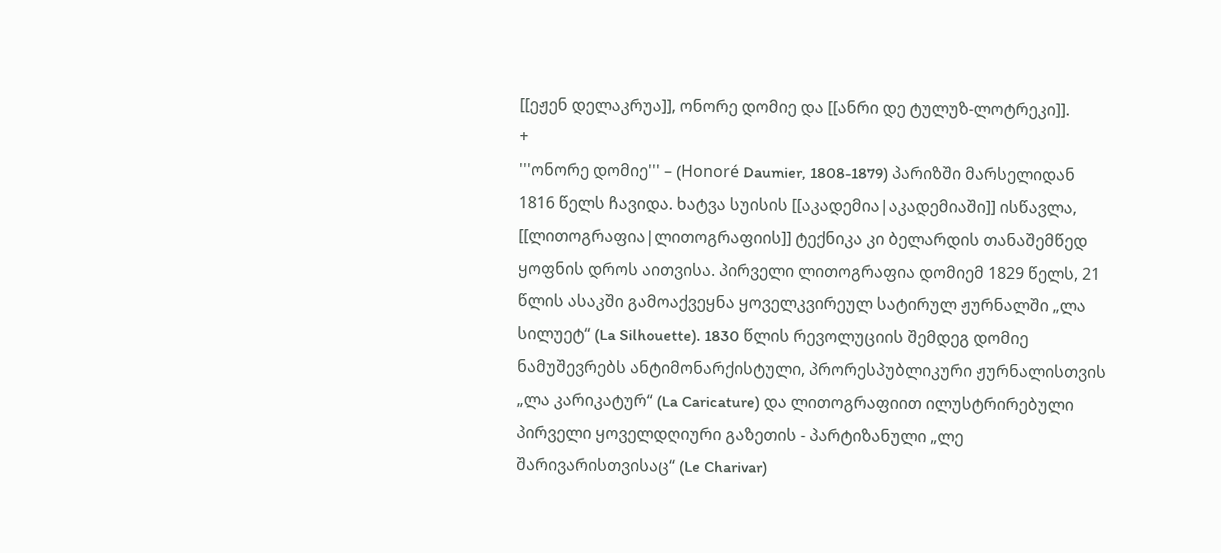[[ეჟენ დელაკრუა]], ონორე დომიე და [[ანრი დე ტულუზ-ლოტრეკი]].
+
'''ონორე დომიე''' – (Honoré Daumier, 1808-1879) პარიზში მარსელიდან 1816 წელს ჩავიდა. ხატვა სუისის [[აკადემია|აკადემიაში]] ისწავლა, [[ლითოგრაფია|ლითოგრაფიის]] ტექნიკა კი ბელარდის თანაშემწედ ყოფნის დროს აითვისა. პირველი ლითოგრაფია დომიემ 1829 წელს, 21 წლის ასაკში გამოაქვეყნა ყოველკვირეულ სატირულ ჟურნალში „ლა სილუეტ“ (La Silhouette). 1830 წლის რევოლუციის შემდეგ დომიე ნამუშევრებს ანტიმონარქისტული, პრორესპუბლიკური ჟურნალისთვის „ლა კარიკატურ“ (La Caricature) და ლითოგრაფიით ილუსტრირებული პირველი ყოველდღიური გაზეთის - პარტიზანული „ლე შარივარისთვისაც“ (Le Charivar)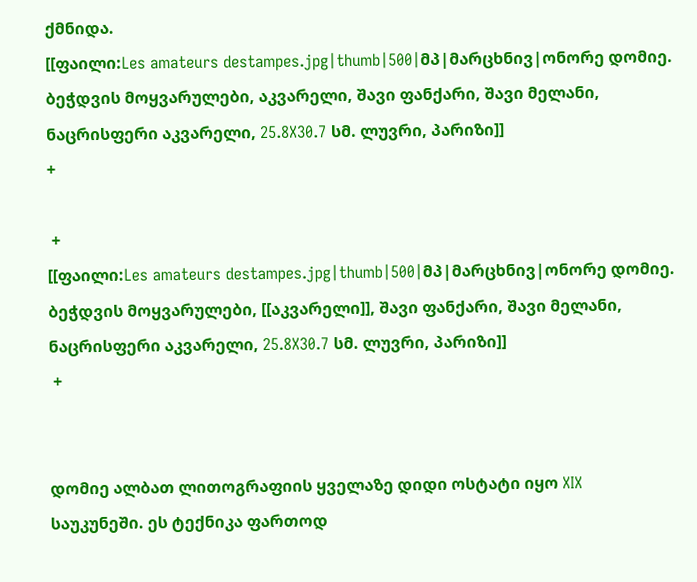ქმნიდა.
[[ფაილი:Les amateurs destampes.jpg|thumb|500|მპ|მარცხნივ|ონორე დომიე. ბეჭდვის მოყვარულები, აკვარელი, შავი ფანქარი, შავი მელანი, ნაცრისფერი აკვარელი, 25.8X30.7 სმ. ლუვრი, პარიზი]]
+

 +
[[ფაილი:Les amateurs destampes.jpg|thumb|500|მპ|მარცხნივ|ონორე დომიე. ბეჭდვის მოყვარულები, [[აკვარელი]], შავი ფანქარი, შავი მელანი, ნაცრისფერი აკვარელი, 25.8X30.7 სმ. ლუვრი, პარიზი]]
 +


დომიე ალბათ ლითოგრაფიის ყველაზე დიდი ოსტატი იყო XIX საუკუნეში. ეს ტექნიკა ფართოდ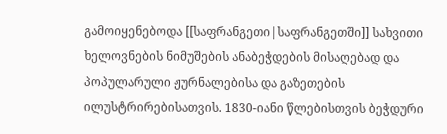გამოიყენებოდა [[საფრანგეთი|საფრანგეთში]] სახვითი ხელოვნების ნიმუშების ანაბეჭდების მისაღებად და პოპულარული ჟურნალებისა და გაზეთების ილუსტრირებისათვის. 1830-იანი წლებისთვის ბეჭდური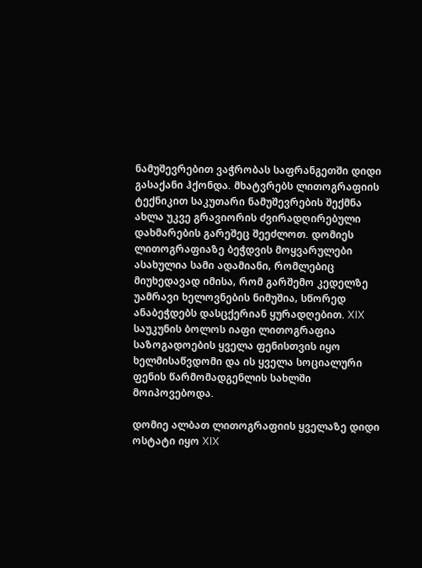ნამუშევრებით ვაჭრობას საფრანგეთში დიდი გასაქანი ჰქონდა. მხატვრებს ლითოგრაფიის ტექნიკით საკუთარი ნამუშევრების შექმნა ახლა უკვე გრავიორის ძვირადღირებული დახმარების გარეშეც შეეძლოთ. დომიეს ლითოგრაფიაზე ბეჭდვის მოყვარულები  ასახულია სამი ადამიანი, რომლებიც მიუხედავად იმისა, რომ გარშემო კედელზე უამრავი ხელოვნების ნიმუშია, სწორედ ანაბეჭდებს დასცქერიან ყურადღებით. XIX საუკუნის ბოლოს იაფი ლითოგრაფია საზოგადოების ყველა ფენისთვის იყო ხელმისაწვდომი და ის ყველა სოციალური ფენის წარმომადგენლის სახლში მოიპოვებოდა.

დომიე ალბათ ლითოგრაფიის ყველაზე დიდი ოსტატი იყო XIX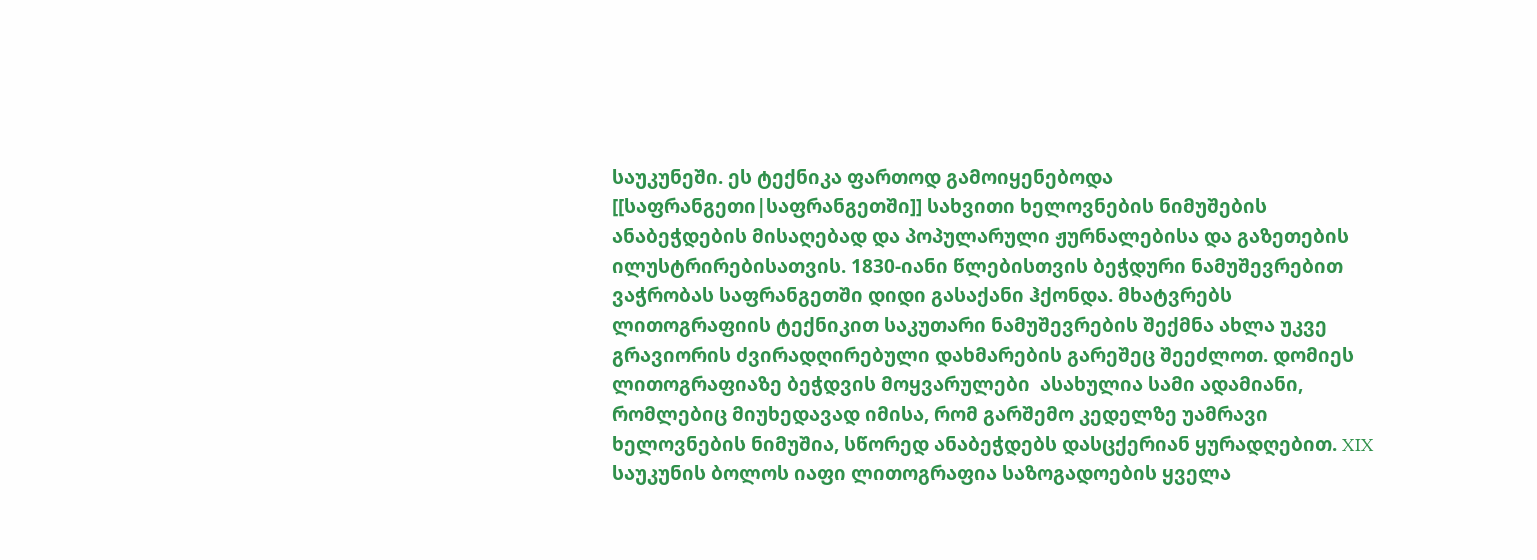საუკუნეში. ეს ტექნიკა ფართოდ გამოიყენებოდა [[საფრანგეთი|საფრანგეთში]] სახვითი ხელოვნების ნიმუშების ანაბეჭდების მისაღებად და პოპულარული ჟურნალებისა და გაზეთების ილუსტრირებისათვის. 1830-იანი წლებისთვის ბეჭდური ნამუშევრებით ვაჭრობას საფრანგეთში დიდი გასაქანი ჰქონდა. მხატვრებს ლითოგრაფიის ტექნიკით საკუთარი ნამუშევრების შექმნა ახლა უკვე გრავიორის ძვირადღირებული დახმარების გარეშეც შეეძლოთ. დომიეს ლითოგრაფიაზე ბეჭდვის მოყვარულები  ასახულია სამი ადამიანი, რომლებიც მიუხედავად იმისა, რომ გარშემო კედელზე უამრავი ხელოვნების ნიმუშია, სწორედ ანაბეჭდებს დასცქერიან ყურადღებით. XIX საუკუნის ბოლოს იაფი ლითოგრაფია საზოგადოების ყველა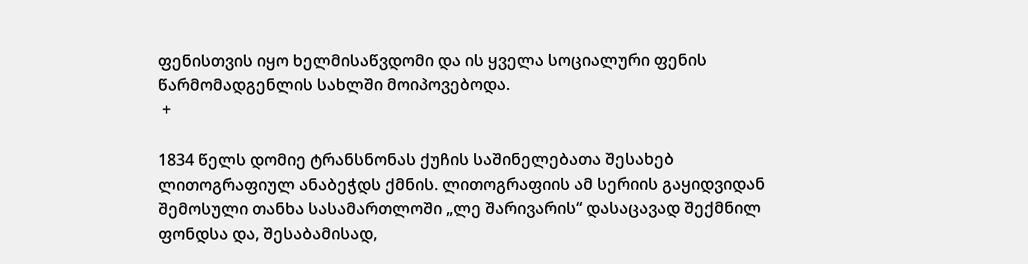ფენისთვის იყო ხელმისაწვდომი და ის ყველა სოციალური ფენის წარმომადგენლის სახლში მოიპოვებოდა.
 +

1834 წელს დომიე ტრანსნონას ქუჩის საშინელებათა შესახებ ლითოგრაფიულ ანაბეჭდს ქმნის. ლითოგრაფიის ამ სერიის გაყიდვიდან შემოსული თანხა სასამართლოში „ლე შარივარის“ დასაცავად შექმნილ ფონდსა და, შესაბამისად,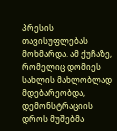პრესის თავისუფლებას მოხმარდა. ამ ქუჩაზე, რომელიც დომიეს სახლის მახლობლად მდებარეობდა, დემონსტრაციის დროს მუშებმა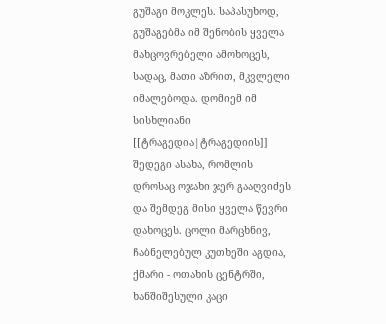გუშაგი მოკლეს. საპასუხოდ, გუშაგებმა იმ შენობის ყველა მახცოვრებელი ამოხოცეს, სადაც, მათი აზრით, მკვლელი იმალებოდა. დომიემ იმ სისხლიანი [[ტრაგედია|ტრაგედიის]] შედეგი ასახა, რომლის დროსაც ოჯახი ჯერ გააღვიძეს და შემდეგ მისი ყველა წევრი დახოცეს. ცოლი მარცხნივ, ჩაბნელებულ კუთხეში აგდია, ქმარი - ოთახის ცენტრში, ხანშიშესული კაცი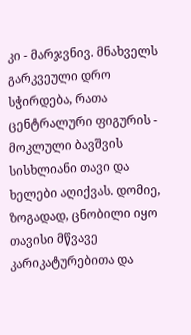კი - მარჯვნივ. მნახველს გარკვეული დრო სჭირდება, რათა ცენტრალური ფიგურის - მოკლული ბავშვის სისხლიანი თავი და ხელები აღიქვას. დომიე, ზოგადად, ცნობილი იყო თავისი მწვავე კარიკატურებითა და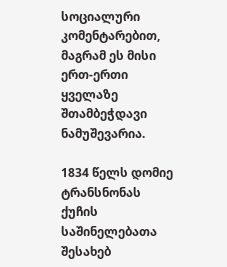სოციალური კომენტარებით, მაგრამ ეს მისი ერთ-ერთი ყველაზე შთამბეჭდავი ნამუშევარია.

1834 წელს დომიე ტრანსნონას ქუჩის საშინელებათა შესახებ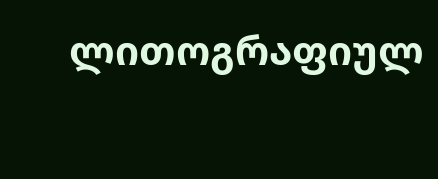ლითოგრაფიულ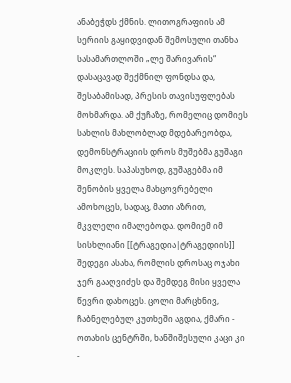ანაბეჭდს ქმნის. ლითოგრაფიის ამ სერიის გაყიდვიდან შემოსული თანხა სასამართლოში „ლე შარივარის“ დასაცავად შექმნილ ფონდსა და, შესაბამისად, პრესის თავისუფლებას მოხმარდა. ამ ქუჩაზე, რომელიც დომიეს სახლის მახლობლად მდებარეობდა, დემონსტრაციის დროს მუშებმა გუშაგი მოკლეს. საპასუხოდ, გუშაგებმა იმ შენობის ყველა მახცოვრებელი ამოხოცეს, სადაც, მათი აზრით, მკვლელი იმალებოდა. დომიემ იმ სისხლიანი [[ტრაგედია|ტრაგედიის]] შედეგი ასახა, რომლის დროსაც ოჯახი ჯერ გააღვიძეს და შემდეგ მისი ყველა წევრი დახოცეს. ცოლი მარცხნივ, ჩაბნელებულ კუთხეში აგდია, ქმარი - ოთახის ცენტრში, ხანშიშესული კაცი კი -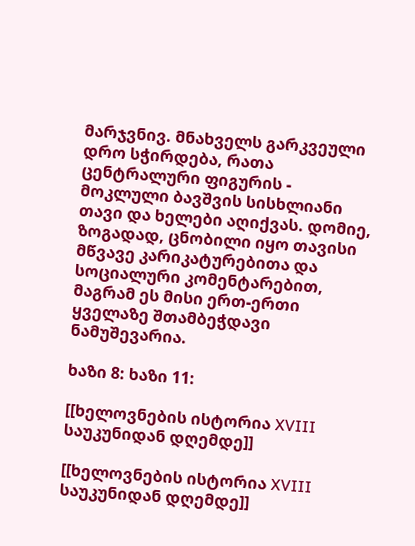მარჯვნივ. მნახველს გარკვეული დრო სჭირდება, რათა ცენტრალური ფიგურის - მოკლული ბავშვის სისხლიანი თავი და ხელები აღიქვას. დომიე, ზოგადად, ცნობილი იყო თავისი მწვავე კარიკატურებითა და სოციალური კომენტარებით, მაგრამ ეს მისი ერთ-ერთი ყველაზე შთამბეჭდავი ნამუშევარია.

ხაზი 8: ხაზი 11:

[[ხელოვნების ისტორია XVIII საუკუნიდან დღემდე]]

[[ხელოვნების ისტორია XVIII საუკუნიდან დღემდე]]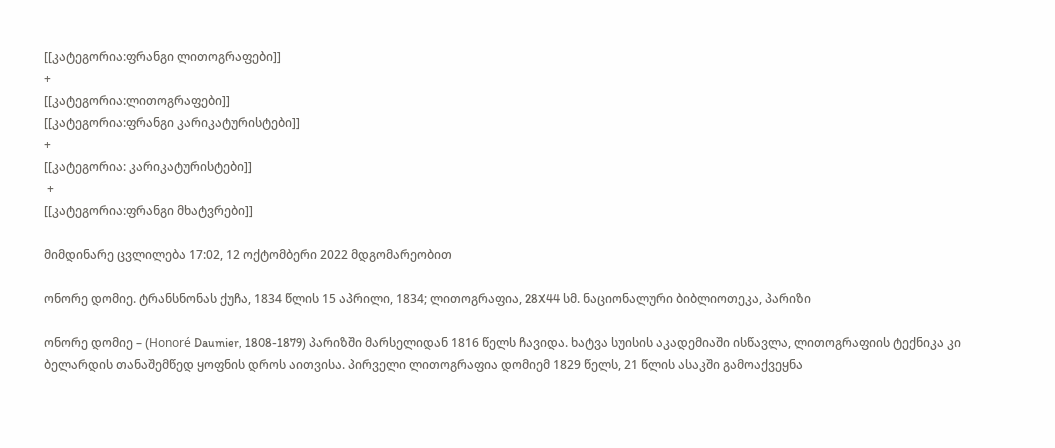[[კატეგორია:ფრანგი ლითოგრაფები]]
+
[[კატეგორია:ლითოგრაფები]]
[[კატეგორია:ფრანგი კარიკატურისტები]]
+
[[კატეგორია: კარიკატურისტები]]
 +
[[კატეგორია:ფრანგი მხატვრები]]

მიმდინარე ცვლილება 17:02, 12 ოქტომბერი 2022 მდგომარეობით

ონორე დომიე. ტრანსნონას ქუჩა, 1834 წლის 15 აპრილი, 1834; ლითოგრაფია, 28X44 სმ. ნაციონალური ბიბლიოთეკა, პარიზი

ონორე დომიე – (Honoré Daumier, 1808-1879) პარიზში მარსელიდან 1816 წელს ჩავიდა. ხატვა სუისის აკადემიაში ისწავლა, ლითოგრაფიის ტექნიკა კი ბელარდის თანაშემწედ ყოფნის დროს აითვისა. პირველი ლითოგრაფია დომიემ 1829 წელს, 21 წლის ასაკში გამოაქვეყნა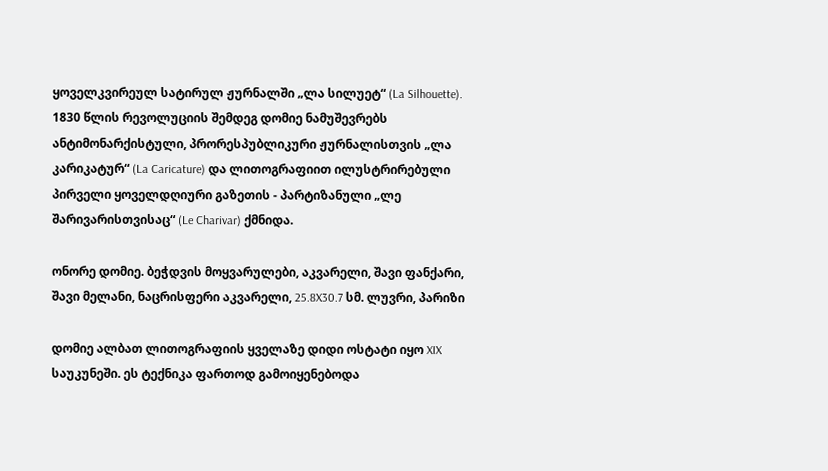ყოველკვირეულ სატირულ ჟურნალში „ლა სილუეტ“ (La Silhouette). 1830 წლის რევოლუციის შემდეგ დომიე ნამუშევრებს ანტიმონარქისტული, პრორესპუბლიკური ჟურნალისთვის „ლა კარიკატურ“ (La Caricature) და ლითოგრაფიით ილუსტრირებული პირველი ყოველდღიური გაზეთის - პარტიზანული „ლე შარივარისთვისაც“ (Le Charivar) ქმნიდა.

ონორე დომიე. ბეჭდვის მოყვარულები, აკვარელი, შავი ფანქარი, შავი მელანი, ნაცრისფერი აკვარელი, 25.8X30.7 სმ. ლუვრი, პარიზი

დომიე ალბათ ლითოგრაფიის ყველაზე დიდი ოსტატი იყო XIX საუკუნეში. ეს ტექნიკა ფართოდ გამოიყენებოდა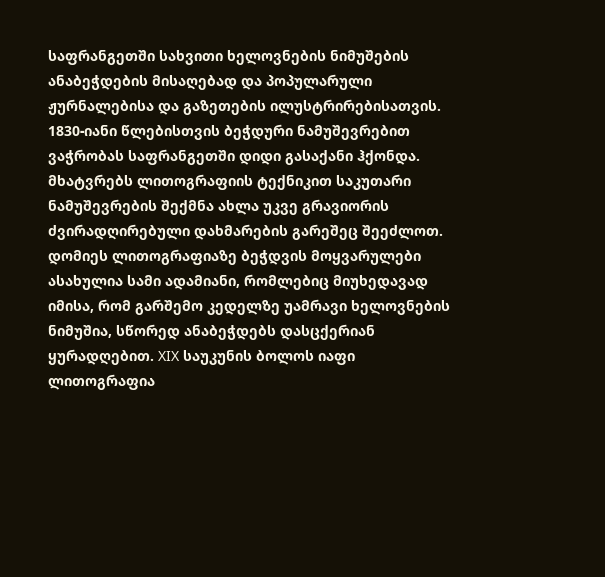საფრანგეთში სახვითი ხელოვნების ნიმუშების ანაბეჭდების მისაღებად და პოპულარული ჟურნალებისა და გაზეთების ილუსტრირებისათვის. 1830-იანი წლებისთვის ბეჭდური ნამუშევრებით ვაჭრობას საფრანგეთში დიდი გასაქანი ჰქონდა. მხატვრებს ლითოგრაფიის ტექნიკით საკუთარი ნამუშევრების შექმნა ახლა უკვე გრავიორის ძვირადღირებული დახმარების გარეშეც შეეძლოთ. დომიეს ლითოგრაფიაზე ბეჭდვის მოყვარულები ასახულია სამი ადამიანი, რომლებიც მიუხედავად იმისა, რომ გარშემო კედელზე უამრავი ხელოვნების ნიმუშია, სწორედ ანაბეჭდებს დასცქერიან ყურადღებით. XIX საუკუნის ბოლოს იაფი ლითოგრაფია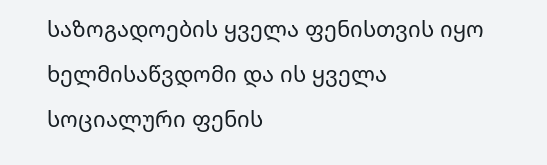საზოგადოების ყველა ფენისთვის იყო ხელმისაწვდომი და ის ყველა სოციალური ფენის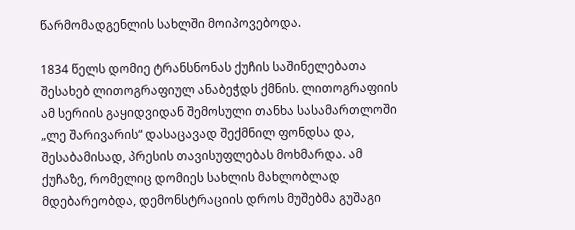წარმომადგენლის სახლში მოიპოვებოდა.

1834 წელს დომიე ტრანსნონას ქუჩის საშინელებათა შესახებ ლითოგრაფიულ ანაბეჭდს ქმნის. ლითოგრაფიის ამ სერიის გაყიდვიდან შემოსული თანხა სასამართლოში „ლე შარივარის“ დასაცავად შექმნილ ფონდსა და, შესაბამისად, პრესის თავისუფლებას მოხმარდა. ამ ქუჩაზე, რომელიც დომიეს სახლის მახლობლად მდებარეობდა, დემონსტრაციის დროს მუშებმა გუშაგი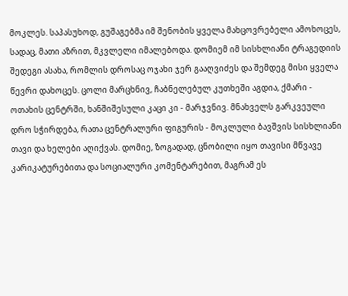მოკლეს. საპასუხოდ, გუშაგებმა იმ შენობის ყველა მახცოვრებელი ამოხოცეს, სადაც, მათი აზრით, მკვლელი იმალებოდა. დომიემ იმ სისხლიანი ტრაგედიის შედეგი ასახა, რომლის დროსაც ოჯახი ჯერ გააღვიძეს და შემდეგ მისი ყველა წევრი დახოცეს. ცოლი მარცხნივ, ჩაბნელებულ კუთხეში აგდია, ქმარი - ოთახის ცენტრში, ხანშიშესული კაცი კი - მარჯვნივ. მნახველს გარკვეული დრო სჭირდება, რათა ცენტრალური ფიგურის - მოკლული ბავშვის სისხლიანი თავი და ხელები აღიქვას. დომიე, ზოგადად, ცნობილი იყო თავისი მწვავე კარიკატურებითა და სოციალური კომენტარებით, მაგრამ ეს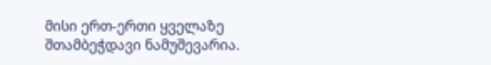მისი ერთ-ერთი ყველაზე შთამბეჭდავი ნამუშევარია.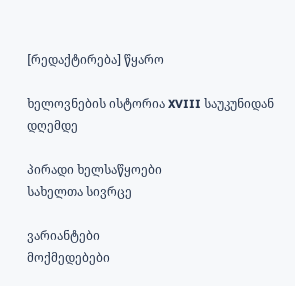[რედაქტირება] წყარო

ხელოვნების ისტორია XVIII საუკუნიდან დღემდე

პირადი ხელსაწყოები
სახელთა სივრცე

ვარიანტები
მოქმედებები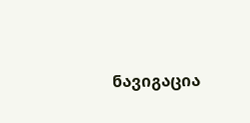ნავიგაცია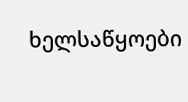ხელსაწყოები